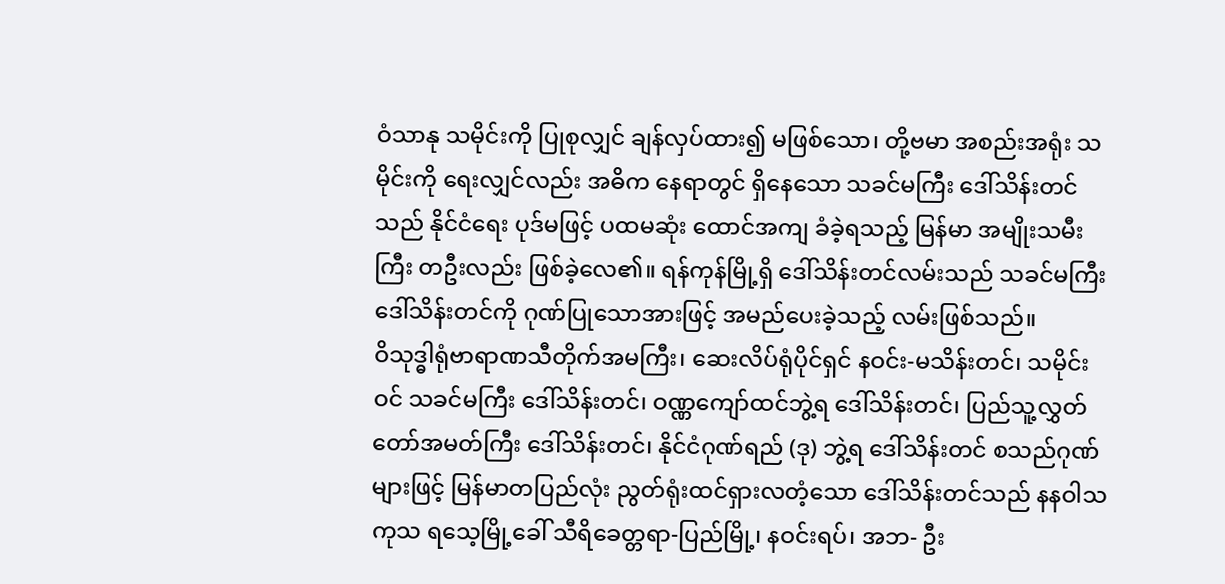ဝံသာနု သမိုင်းကို ပြုစုလျှင် ချန်လှပ်ထား၍ မဖြစ်သော၊ တို့ဗမာ အစည်းအရုံး သမိုင်းကို ရေးလျှင်လည်း အဓိက နေရာတွင် ရှိနေသော သခင်မကြီး ဒေါ်သိန်းတင်သည် နိုင်ငံရေး ပုဒ်မဖြင့် ပထမဆုံး ထောင်အကျ ခံခဲ့ရသည့် မြန်မာ အမျိုးသမီးကြီး တဦးလည်း ဖြစ်ခဲ့လေ၏။ ရန်ကုန်မြို့ရှိ ဒေါ်သိန်းတင်လမ်းသည် သခင်မကြီး ဒေါ်သိန်းတင်ကို ဂုဏ်ပြုသောအားဖြင့် အမည်ပေးခဲ့သည့် လမ်းဖြစ်သည်။
ဝိသုဒ္ဓါရုံဗာရာဏသီတိုက်အမကြီး၊ ဆေးလိပ်ရုံပိုင်ရှင် နဝင်း-မသိန်းတင်၊ သမိုင်းဝင် သခင်မကြီး ဒေါ်သိန်းတင်၊ ဝဏ္ဏကျော်ထင်ဘွဲ့ရ ဒေါ်သိန်းတင်၊ ပြည်သူ့လွှတ်တော်အမတ်ကြီး ဒေါ်သိန်းတင်၊ နိုင်ငံဂုဏ်ရည် (ဒု) ဘွဲ့ရ ဒေါ်သိန်းတင် စသည်ဂုဏ်များဖြင့် မြန်မာတပြည်လုံး ညွတ်ရုံးထင်ရှားလတံ့သော ဒေါ်သိန်းတင်သည် နနဝါသကုသ ရသေ့မြို့ခေါ် သီရိခေတ္တရာ-ပြည်မြို့၊ နဝင်းရပ်၊ အဘ- ဦး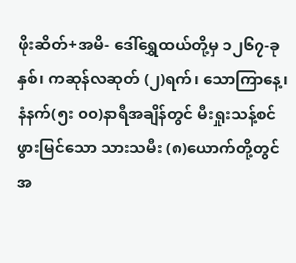ဖိုးဆိတ်+အမိ- ဒေါ်ရွှေထယ်တို့မှ ၁၂၆၇-ခုနှစ်၊ ကဆုန်လဆုတ် (၂)ရက်၊ သောကြာနေ့၊ နံနက်(၅း ၀၀)နာရီအချိန်တွင် မီးရှုးသန့်စင် ဖွားမြင်သော သားသမီး (၈)ယောက်တို့တွင် အ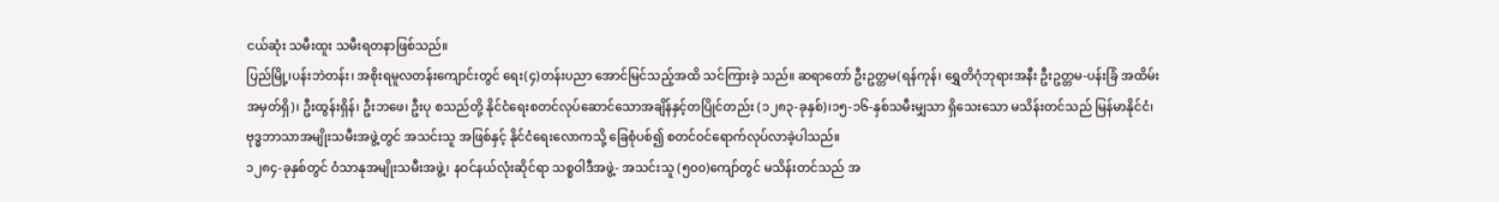ငယ်ဆုံး သမီးထူး သမီးရတနာဖြစ်သည်။
ပြည်မြို့၊ပန်းဘဲတန်း၊ အစိုးရမူလတန်းကျောင်းတွင် ရေး(၄)တန်းပညာ အောင်မြင်သည့်အထိ သင်ကြားခဲ့ သည်။ ဆရာတော် ဦးဥတ္တမ(ရန်ကုန်၊ ရွှေတိဂုံဘုရားအနီး ဦးဥတ္တမ-ပန်းခြံ အထိမ်းအမှတ်ရှိ)၊ ဦးထွန်းရှိန်၊ ဦးဘဖေ၊ ဦးပု စသည်တို့ နိုင်ငံရေးစတင်လုပ်ဆောင်သောအချိန်နှင့်တပြိုင်တည်း (၁၂၈၃-ခုနှစ်)၊၁၅-၁၆-နှစ်သမီးမျှသာ ရှိသေးသော မသိန်းတင်သည် မြန်မာနိုင်ငံ၊ ဗုဒ္ဓဘာသာအမျိုးသမီးအဖွဲ့တွင် အသင်းသူ အဖြစ်နှင့် နိုင်ငံရေးလောကသို့ ခြေစုံပစ်၍ စတင်ဝင်ရောက်လုပ်လာခဲ့ပါသည်။
၁၂၈၄-ခုနှစ်တွင် ဝံသာနုအမျိုးသမီးအဖွဲ့၊ နဝင်နယ်လုံးဆိုင်ရာ သစ္စဝါဒီအဖွဲ့- အသင်းသူ (၅၀၀)ကျော်တွင် မသိန်းတင်သည် အ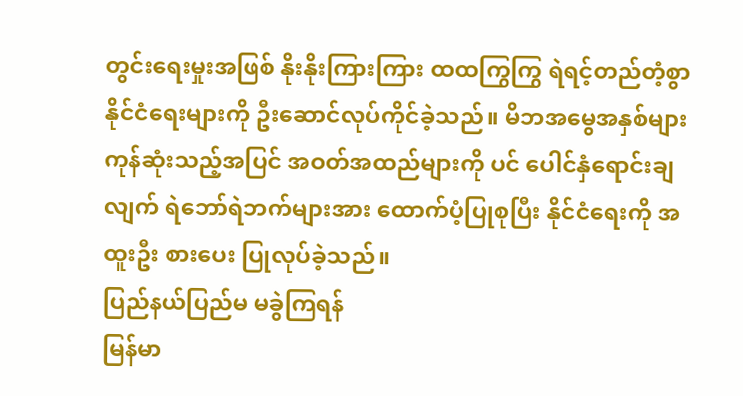တွင်းရေးမှုးအဖြစ် နိုးနိုးကြားကြား ထထကြွကြွ ရဲရင့်တည်တံ့စွာ နိုင်ငံရေးများကို ဦးဆောင်လုပ်ကိုင်ခဲ့သည်။ မိဘအမွေအနှစ်များ ကုန်ဆုံးသည့်အပြင် အဝတ်အထည်များကို ပင် ပေါင်နှံရောင်းချလျက် ရဲဘော်ရဲဘက်များအား ထောက်ပံ့ပြုစုပြီး နိုင်ငံရေးကို အထူးဦး စားပေး ပြုလုပ်ခဲ့သည်။
ပြည်နယ်ပြည်မ မခွဲကြရန်
မြန်မာ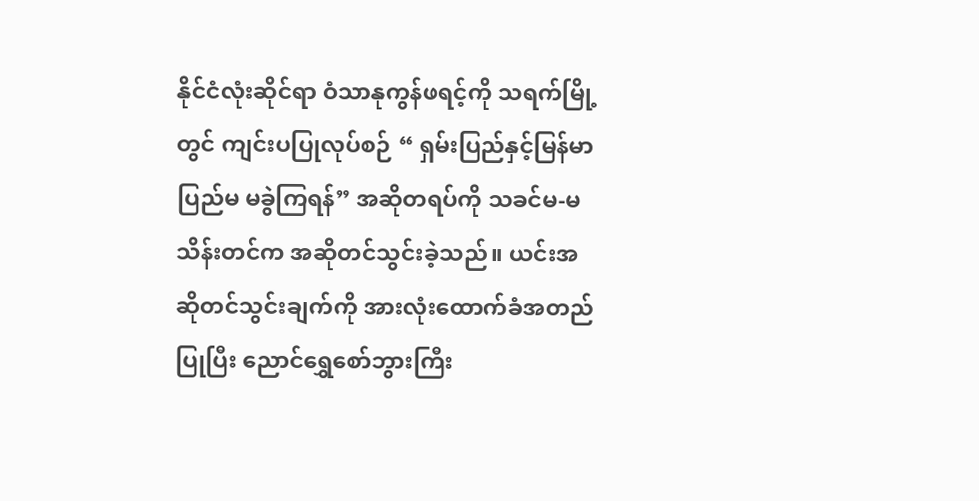နိုင်ငံလုံးဆိုင်ရာ ဝံသာနုကွန်ဖရင့်ကို သရက်မြို့တွင် ကျင်းပပြုလုပ်စဉ် “ ရှမ်းပြည်နှင့်မြန်မာပြည်မ မခွဲကြရန်” အဆိုတရပ်ကို သခင်မ-မသိန်းတင်က အဆိုတင်သွင်းခဲ့သည်။ ယင်းအဆိုတင်သွင်းချက်ကို အားလုံးထောက်ခံအတည်ပြုပြီး ညောင်ရွှေစော်ဘွားကြီး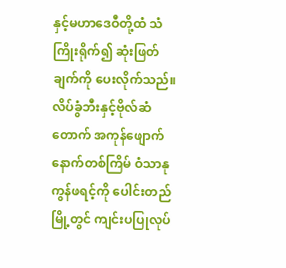နှင့်မဟာဒေဝီတို့ထံ သံကြိုးရိုက်၍ ဆုံးဖြတ် ချက်ကို ပေးလိုက်သည်။
လိပ်ခွံဘီးနှင့်ဗိုလ်ဆံတောက် အကုန်ဖျောက်
နောက်တစ်ကြိမ် ဝံသာနုကွန်ဖရင့်ကို ပေါင်းတည်မြို့တွင် ကျင်းပပြုလုပ်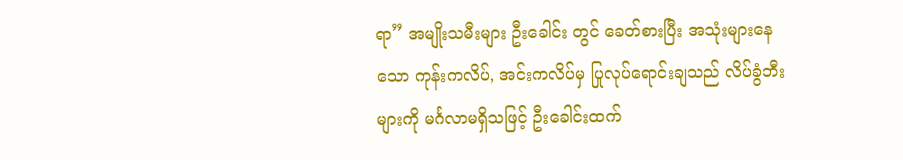ရာ” အမျိုးသမီးများ ဦးခေါင်း တွင် ခေတ်စားပြီး အသုံးများနေသော ကုန်းကလိပ်, အင်းကလိပ်မှ ပြုလုပ်ရောင်းချသည် လိပ်ခွံဘီးများကို မင်္ဂလာမရှိသဖြင့် ဦးခေါင်းထက်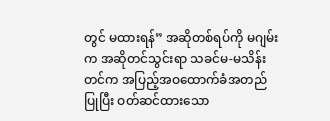တွင် မထားရန်” အဆိုတစ်ရပ်ကို မဂျမ်းက အဆိုတင်သွင်းရာ သခင်မ-မသိန်းတင်က အပြည့်အဝထောက်ခံအတည်ပြုပြီး ဝတ်ဆင်ထားသော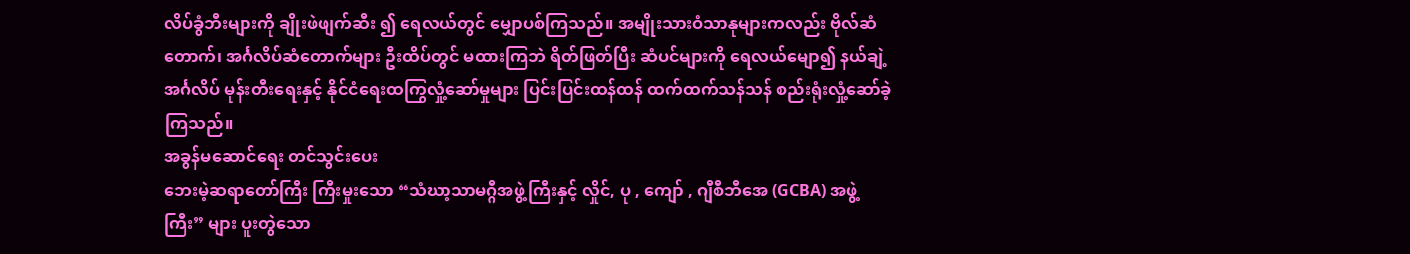လိပ်ခွံဘီးများကို ချိုးဖဲဖျက်ဆီး ၍ ရေလယ်တွင် မျှောပစ်ကြသည်။ အမျိုးသားဝံသာနုများကလည်း ဗိုလ်ဆံတောက်၊ အင်္ဂလိပ်ဆံတောက်များ ဦးထိပ်တွင် မထားကြဘဲ ရိတ်ဖြတ်ပြီး ဆံပင်များကို ရေလယ်မျော၍ နယ်ချဲ့အင်္ဂလိပ် မုန်းတီးရေးနှင့် နိုင်ငံရေးထကြွလှုံ့ဆော်မှုများ ပြင်းပြင်းထန်ထန် ထက်ထက်သန်သန် စည်းရုံးလှုံ့ဆော်ခဲ့ ကြသည်။
အခွန်မဆောင်ရေး တင်သွင်းပေး
ဘေးမဲ့ဆရာတော်ကြီး ကြီးမှုးသော “သံဃာ့သာမဂ္ဂီအဖွဲ့ကြီးနှင့် လှိုင်, ပု , ကျော် , ဂျီစီဘီအေ (GCBA) အဖွဲ့ကြီး” များ ပူးတွဲသော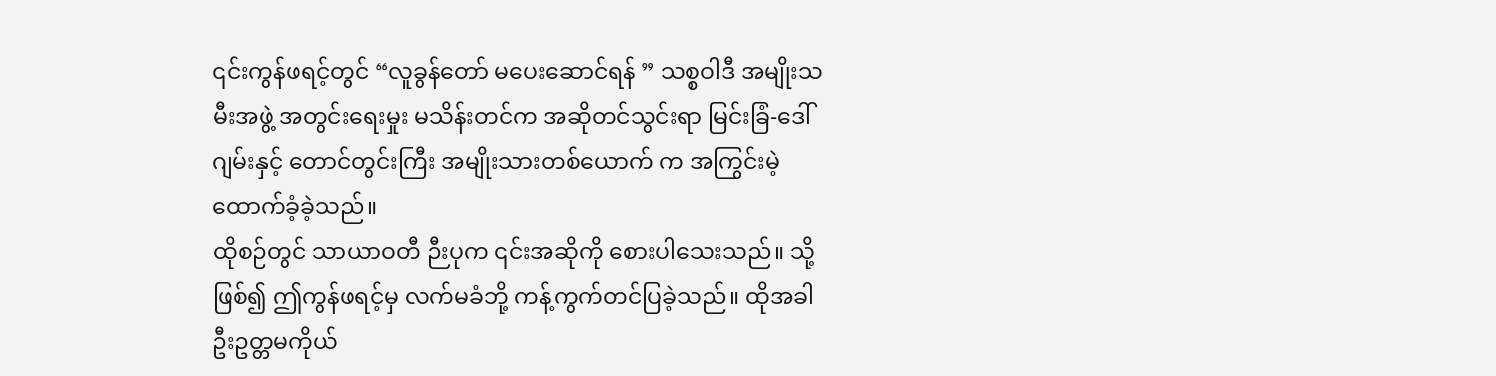၎င်းကွန်ဖရင့်တွင် “လူခွန်တော် မပေးဆောင်ရန် ” သစ္စဝါဒီ အမျိုးသမီးအဖွဲ့ အတွင်းရေးမှုး မသိန်းတင်က အဆိုတင်သွင်းရာ မြင်းခြံ-ဒေါ်ဂျမ်းနှင့် တောင်တွင်းကြီး အမျိုးသားတစ်ယောက် က အကြွင်းမဲ့ထောက်ခံ့ခဲ့သည်။
ထိုစဉ်တွင် သာယာဝတီ ဉီးပုက ၎င်းအဆိုကို စေားပါသေးသည်။ သို့ဖြစ်၍ ဤကွန်ဖရင့်မှ လက်မခံဘို့ ကန့်ကွက်တင်ပြခဲ့သည်။ ထိုအခါ ဦးဥတ္တမကိုယ်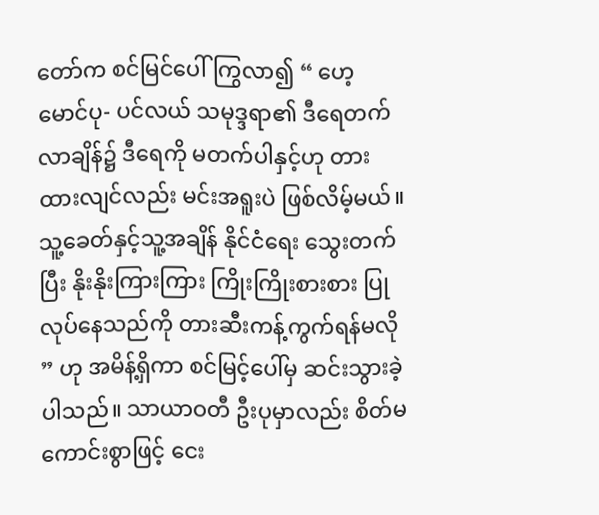တော်က စင်မြင်ပေါ်ကြွလာ၍ “ ဟေ့ မောင်ပု- ပင်လယ် သမုဒ္ဒရာ၏ ဒီရေတက်လာချိန်၌ ဒီရေကို မတက်ပါနှင့်ဟု တားထားလျင်လည်း မင်းအရူးပဲ ဖြစ်လိမ့်မယ်။ သူ့ခေတ်နှင့်သူ့အချိန် နိုင်ငံရေး သွေးတက်ပြီး နိုးနိုးကြားကြား ကြိုးကြိုးစားစား ပြုလုပ်နေသည်ကို တားဆီးကန့်ကွက်ရန်မလို ” ဟု အမိန့်ရှိကာ စင်မြင့်ပေါ်မှ ဆင်းသွားခဲ့ပါသည်။ သာယာဝတီ ဦးပုမှာလည်း စိတ်မကောင်းစွာဖြင့် ငေး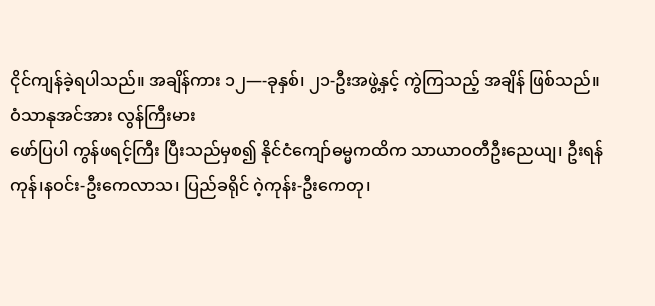ငိုင်ကျန်ခဲ့ရပါသည်။ အချိန်ကား ၁၂—-ခုနှစ်၊ ၂၁-ဦးအဖွဲ့နှင့် ကွဲကြသည့် အချိန် ဖြစ်သည်။
ဝံသာနုအင်အား လွန်ကြီးမား
ဖော်ပြပါ ကွန်ဖရင့်ကြီး ပြီးသည်မှစ၍ နိုင်ငံကျော်ဓမ္မကထိက သာယာဝတီဦးညေယျ၊ ဦးရန်ကုန်၊နဝင်း-ဦးကေလာသ၊ ပြည်ခရိုင် ဂဲ့ကုန်း-ဦးကေတု၊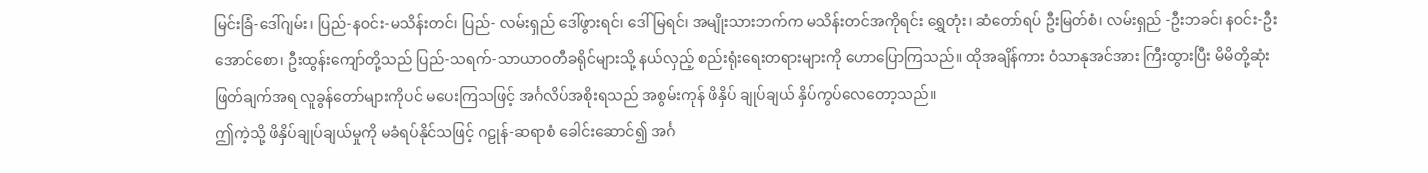မြင်းခြံ-ဒေါ်ဂျမ်း၊ ပြည်-နဝင်း-မသိန်းတင်၊ ပြည်- လမ်းရှည် ဒေါ်ဖွားရင်၊ ဒေါ်မြရင်၊ အမျိုးသားဘက်က မသိန်းတင်အကိုရင်း ရွှေတုံး၊ ဆံတော်ရပ် ဦးမြတ်စံ၊ လမ်းရှည် -ဦးဘခင်၊ နဝင်း-ဦးအောင်စော၊ ဦးထွန်းကျော်တို့သည် ပြည်-သရက်-သာယာဝတီခရိုင်များသို့ နယ်လှည့် စည်းရုံးရေးတရားများကို ဟောပြောကြသည်။ ထိုအချိန်ကား ဝံသာနုအင်အား ကြီးထွားပြီး မိမိတို့ဆုံးဖြတ်ချက်အရ လူခွန်တော်များကိုပင် မပေးကြသဖြင့် အင်္ဂလိပ်အစိုးရသည် အစွမ်းကုန် ဖိနှိပ် ချုပ်ချယ် နှိပ်ကွပ်လေတော့သည်။
ဤကဲ့သို့ ဖိနှိပ်ချုပ်ချယ်မှုကို မခံရပ်နိုင်သဖြင့် ဂဠုန်-ဆရာစံ ခေါင်းဆောင်၍ အင်္ဂ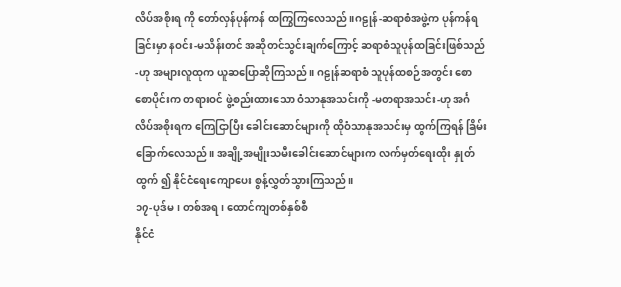လိပ်အစိုးရ ကို တော်လှန်ပုန်ကန် ထကြွကြလေသည်။ဂဠုန်-ဆရာစံအဖွဲ့က ပုန်ကန်ရခြင်းမှာ နဝင်း-မသိန်းတင် အဆိုတင်သွင်းချက်ကြောင့် ဆရာစံသူပုန်ထခြင်းဖြစ်သည် -ဟု အများလူထုက ယူဆပြောဆိုကြသည်။ ဂဠုန်ဆရာစံ သူပုန်ထစဉ်အတွင်း စောစောပိုင်းက တရားဝင် ဖွဲ့စည်းထားသော ဝံသာနုအသင်းကို -မတရာအသင်း-ဟု အင်္ဂလိပ်အစိုးရက ကြေငြာပြီး ခေါင်းဆောင်များကို ထိုဝံသာနုအသင်းမှ ထွက်ကြရန် ခြိမ်းခြောက်လေသည်။ အချို့အမျိုးသမီးခေါင်းဆောင်များက လက်မှတ်ရေးထိုး နှုတ်ထွက် ၍ နိုင်ငံရေးကျောပေး စွန့်လွှတ်သွားကြသည်။
၁၇-ပုဒ်မ၊ တစ်အရ၊ ထောင်ကျတစ်နှစ်စီ
နိုင်ငံ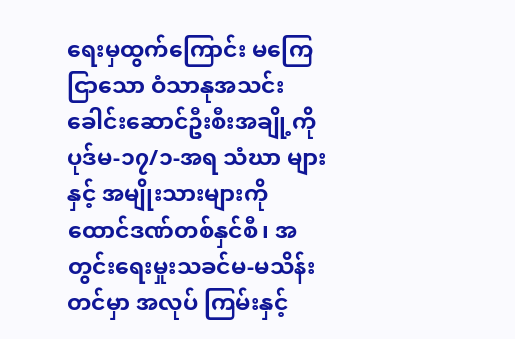ရေးမှထွက်ကြောင်း မကြေငြာသော ဝံသာနုအသင်းခေါင်းဆောင်ဦးစီးအချို့ကို ပုဒ်မ-၁၇/၁-အရ သံဃာ များနှင့် အမျိုးသားများကို ထောင်ဒဏ်တစ်နှင်စီ၊ အတွင်းရေးမှုးသခင်မ-မသိန်းတင်မှာ အလုပ် ကြမ်းနှင့်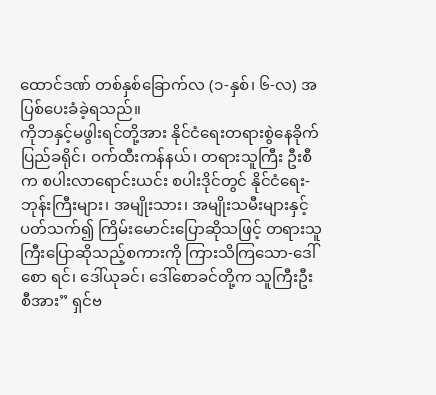ထောင်ဒဏ် တစ်နှစ်ခြောက်လ (၁-နှစ်၊ ၆-လ) အပြစ်ပေးခံခဲ့ရသည်။
ကိုဘနှင့်မဖွါးရင်တို့အား နိုင်ငံရေးတရားစွဲနေခိုက် ပြည်ခရိုင်၊ ဝက်ထီးကန်နယ်၊ တရားသူကြီး ဦးစီက စပါးလာရောင်းယင်း စပါးဒိုင်တွင် နိုင်ငံရေး-ဘုန်းကြီးများ၊ အမျိုးသား၊ အမျိုးသမီးများနှင့် ပတ်သက်၍ ကြိမ်းမောင်းပြောဆိုသဖြင့် တရားသူကြီးပြောဆိုသည့်စကားကို ကြားသိကြသော-ဒေါ်စော ရင်၊ ဒေါ်ယုခင်၊ ဒေါ်စောခင်တို့က သူကြီးဦးစီအား” ရှင်ဗ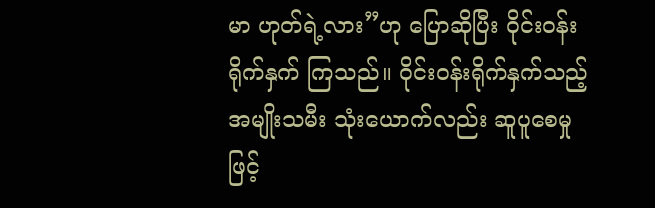မာ ဟုတ်ရဲ့လား”ဟု ပြောဆိုပြီး ဝိုင်းဝန်းရိုက်နှက် ကြသည်။ ဝိုင်းဝန်းရိုက်နှက်သည့် အမျိုးသမီး သုံးယောက်လည်း ဆူပူစေမှုဖြင့်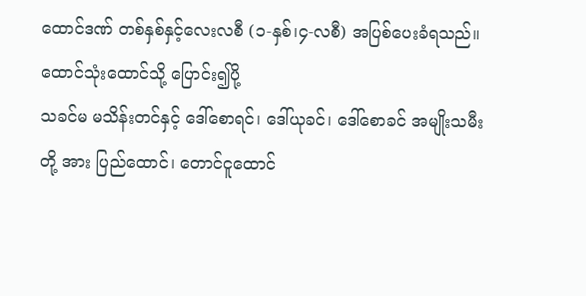ထောင်ဒဏ် တစ်နှစ်နှင့်လေးလစီ (၁-နှစ်၊၄-လစီ) အပြစ်ပေးခံရသည်။
ထောင်သုံးထောင်သို့ ပြောင်း၍ပို့
သခင်မ မသိန်းတင်နှင့် ဒေါ်စောရင်၊ ဒေါ်ယုခင်၊ ဒေါ်စောခင် အမျိုးသမီးတို့ အား ပြည်ထောင်၊ တောင်ငူထောင်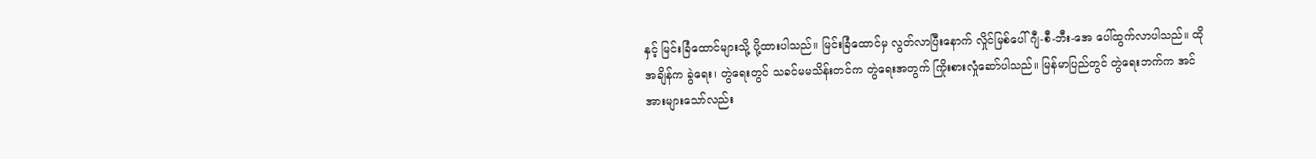နှင့် မြင်းခြံထောင်များသို့ ပို့ထားပါသည်။ မြင်းခြံထောင်မှ လွတ်လာပြီးနောက် လှိုင်မြစ်ပေါ် ဂျီ-စီ-ဘီး-အေ ပေါ်ထွက်လာပါသည်။ ထိုအချိန်က ခွဲရေး၊ တွဲရေးတွင် သခင်မမသိန်းတင်က တွဲရေးအတွက် ကြိုးစားလှုံဆော်ပါသည်။ မြန်မာပြည်တွင် တွဲရေးဘက်က အင်အားများသော်လည်း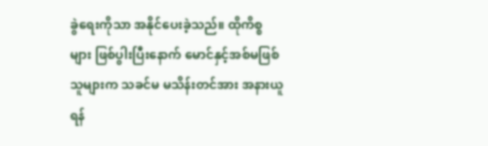ခွဲရေးကိုသာ အနိုင်ပေးခဲ့သည်။ ထိုကိစ္စ များ ဖြစ်ပွါးပြီးနောက် မောင်နှင့်အစ်မဖြစ်သူများက သခင်မ မသိန်းတင်အား အနားယူရန်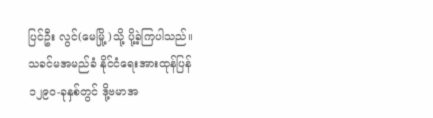ပြင်ဦး လွင်(မေမြို့)သို့ ပို့ခဲ့ကြပါသည်။
သခင်မအမည်ခံ နိုင်ငံရေးအားထုန်ပြန်
၁၂၉၀-ခုနှစ်တွင် ဒို့ဗမာအ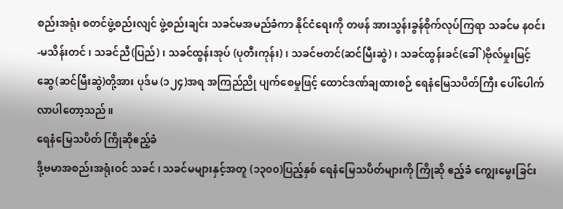စည်းအရုံး စတင်ဖွဲ့စည်းလျင် ဖွဲ့စည်းချင်း သခင်မအမည်ခံကာ နိုင်ငံရေးကို တဖန် အားသွန်းခွန်စိုက်လုပ်ကြရာ သခင်မ နဝင်း-မသိန်းတင်၊ သခင်ညီ(ပြည်)၊ သခင်ထွန်းအုပ် (ပုတီးကုန်း)၊ သခင်ဗတင်(ဆင်မြီးဆွဲ)၊ သခင်ထွန်းခင်(ခေါ်)ဗိုလ်မှုးမြင့်ဆွေ(ဆင်မြီးဆွဲ)တို့အား ပုဒ်မ (၁၂၄)အရ အကြည်ညို ပျက်စေမှုဖြင့် ထောင်ဒဏ်ချထားစဉ် ရေနံမြေသပိတ်ကြီး ပေါ်ပေါက်လာပါတော့သည်။
ရေနံမြေသပိတ် ကြိုဆိုဧည့်ခံ
ဒို့ဗမာအစည်းအရုံးဝင် သခင်၊ သခင်မများနှင့်အတူ (၁၃၀၀)ပြည့်နှစ် ရေနံမြေသပိတ်များကို ကြိုဆို ဧည့်ခံ ကျွေးမွေးခြင်း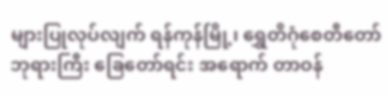များပြုလုပ်လျက် ရန်ကုန်မြို့၊ ရွှေတိဂုံစေတီတော်ဘုရားကြီး ခြေတော်ရင်း အရောက် တာဝန်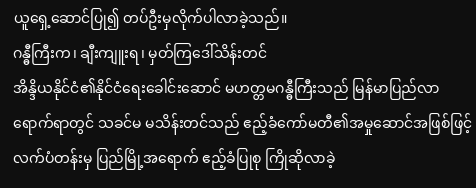ယူရှေ့ဆောင်ပြု၍ တပ်ဦးမှလိုက်ပါလာခဲ့သည်။
ဂန္ဓီကြီးက၊ ချီးကျူးရ၊ မှတ်ကြဒေါ်သိန်းတင်
အိန္ဒိယနိုင်ငံ၏နိုင်ငံရေးခေါင်းဆောင် မဟတ္တမဂန္ဓီကြီးသည် မြန်မာပြည်လာရောက်ရာတွင် သခင်မ မသိန်းတင်သည် ဧည့်ခံကော်မတီ၏အမှုဆောင်အဖြစ်ဖြင့် လက်ပံတန်းမှ ပြည်မြို့အရောက် ဧည့်ခံပြုစု ကြိုဆိုလာခဲ့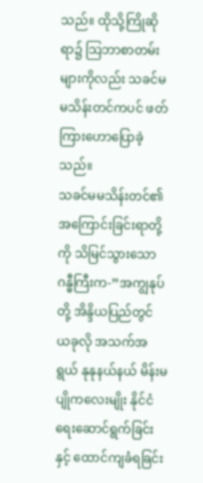သည်။ ထိုသို့ကြိုဆိုရာ၌ သြဘာစာတမ်းများကိုလည်း သခင်မမသိန်းတင်ကပင် ဖတ်ကြားဟောပြောခဲ့သည်။
သခင်မမသိန်းတင်၏အကြောင်းခြင်းရာတို့ကို သိမြင်သွားသော ဂန္ဓီကြီးက-”အကျွနုပ်တို့ အိန္ဒိယပြည်တွင် ယခုလို အသက်အရွယ် နုနုနယ်နယ် မိန်းမပျိုကလေးမျိုး နိုင်ငံရေးဆောင်ရွက်ခြင်းနှင့် ထောင်ကျခံရခြင်း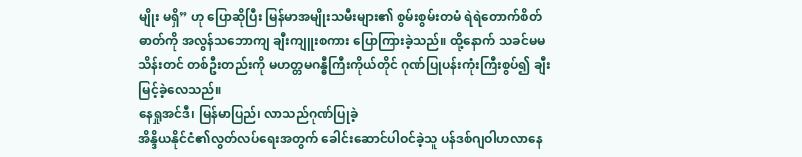မျိုး မရှိ” ဟု ပြောဆိုပြီး မြန်မာအမျိုးသမီးများ၏ စွမ်းစွမ်းတမံ ရဲရဲတောက်စိတ်ဓာတ်ကို အလွန်သဘောကျ ချီးကျူးစကား ပြောကြားခဲ့သည်။ ထို့နောက် သခင်မမသိန်းတင် တစ်ဦးတည်းကို မဟတ္တမဂန္ဓီကြီးကိုယ်တိုင် ဂုဏ်ပြုပန်းကုံးကြီးစွပ်၍ ချီးမြင့်ခဲ့လေသည်။
နေရှုအင်ဒီ၊ မြန်မာပြည်၊ လာသည်ဂုဏ်ပြုခဲ့
အိန္ဒိယနိုင်ငံ၏လွတ်လပ်ရေးအတွက် ခေါင်းဆောင်ပါဝင်ခဲ့သူ ပန်ဒစ်ဂျဝါဟလာနေ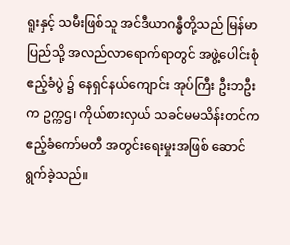ရူးနှင့် သမီးဖြစ်သူ အင်ဒီယာဂန္ဓီတို့သည် မြန်မာပြည်သို့ အလည်လာရောက်ရာတွင် အဖွဲ့ပေါင်းစုံဧည့်ခံပွဲ ၌ နေရှင်နယ်ကျောင်း အုပ်ကြီး ဦးဘဦးက ဥက္ကဌ၊ ကိုယ်စားလှယ် သခင်မမသိန်းတင်က ဧည့်ခံကော်မတီ အတွင်းရေးမှုးအဖြစ် ဆောင်ရွက်ခဲ့သည်။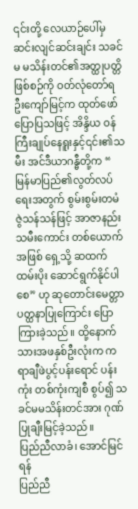၎င်းတို့ လေယာဉ်ပေါ်မှ ဆင်းလျင်ဆင်းချင်း သခင်မ မသိန်းတင်၏အတ္ထုပတ္တိဖြစ်စဉ်ကို ဝတ်လုံတော်ရ ဦးကျော်မြင့်က ထုတ်ဖော်ပြောပြသဖြင့် အိန္ဒိယ ဝန်ကြီးချုပ်နေရူးနှင့်၎င်း၏သမီး အင်ဒီယာဂန္ဓီတို့က “ မြန်မာပြည်၏လွတ်လပ်ရေးအတွက် စွမ်းစွမ်းတမံ ဇွဲသန်သန်ဖြင့် အာဇာနည်းသမီးကောင်း တစ်ယောက် အဖြစ် ရှေ့သို့ ဆထက်ထမ်းပိုး ဆောင်ရွက်နိုင်ပါစေ” ဟု ဆုတောင်းမေတ္တာ ပတ္ထနာပြုကြောင်း ပြောကြားခဲ့သည်။ ထို့နောက် သားအဖနှစ်ဦးလုံးက ကရာချီဖဲပွင့်ပန်းရောင် ပန်းကုံး တစ်ကုံးကျစီ စွပ်၍ သခင်မမသိန်းတင်အား ဂုဏ်ပြုချီးမြင့်ခဲ့သည်။
ပြည်ညီလာခံ၊ အောင်မြင်ရန်
ပြည်ညီ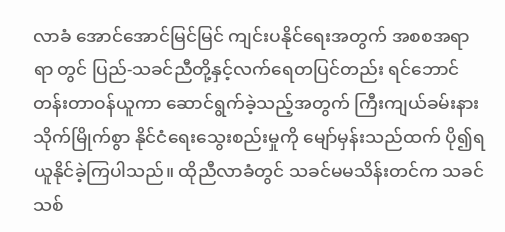လာခံ အောင်အောင်မြင်မြင် ကျင်းပနိုင်ရေးအတွက် အစစအရာရာ တွင် ပြည်-သခင်ညီတို့နှင့်လက်ရေတပြင်တည်း ရင်ဘောင်တန်းတာဝန်ယူကာ ဆောင်ရွက်ခဲ့သည့်အတွက် ကြီးကျယ်ခမ်းနား သိုက်မြိုက်စွာ နိုင်ငံရေးသွေးစည်းမှုကို မျော်မှန်းသည်ထက် ပို၍ရယူနိုင်ခဲ့ကြပါသည်။ ထိုညီလာခံတွင် သခင်မမသိန်းတင်က သခင်သစ်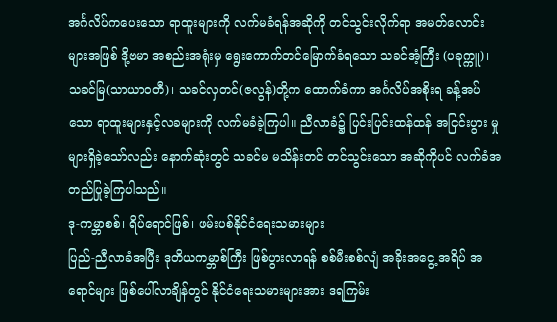အင်္ဂလိပ်ကပေးသော ရာထူးများကို လက်မခံရန်အဆိုကို တင်သွင်းလိုက်ရာ အမတ်လောင်းများအဖြစ် ဒို့ဗမာ အစည်းအရုံးမှ ရွေးကောက်တင်မြောက်ခံရသော သခင်အံ့ကြီး (ပခုက္ကူ)၊ သခင်မြ(သာယာဝတီ)၊ သခင်လှတင်(ဇလွန်)တို့က ထောက်ခံကာ အင်္ဂလိပ်အစိုးရ ခန့်အပ်သော ရာထူးများနှင့်လခများကို လက်မခံခဲ့ကြပါ။ ညီလာခံ၌ ပြင်းပြင်းထန်ထန် အငြင်းပွား မှုများရှိခဲ့သော်လည်း နောက်ဆုံးတွင် သခင်မ မသိန်းတင် တင်သွင်းသော အဆိုကိုပင် လက်ခံအတည်ပြုခဲ့ကြပါသည်။
ဒု-ကမ္ဘာစစ်၊ ရိပ်ရောင်ဖြစ်၊ ဖမ်းပစ်နိုင်ငံရေးသမားများ
ပြည်-ညီလာခံအပြီး ဒုတိယကမ္ဘာစ်ကြီး ဖြစ်ပွားလာရန် စစ်မီးစစ်လျံ အခိုးအငွေ့ အရိပ် အရောင်များ ဖြစ်ပေါ်လာချိန်တွင် နိုင်ငံရေးသမားများအား ဒရကြမ်း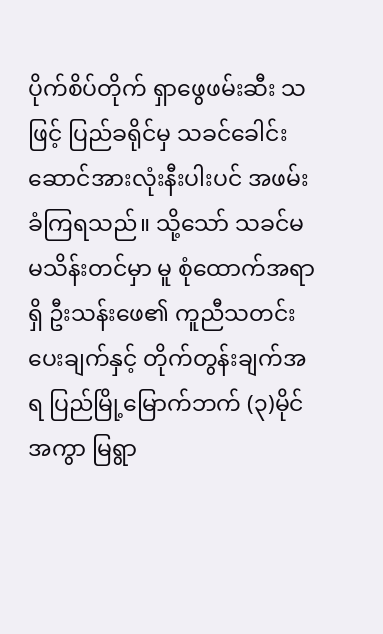ပိုက်စိပ်တိုက် ရှာဖွေဖမ်းဆီး သဖြင့် ပြည်ခရိုင်မှ သခင်ခေါင်းဆောင်အားလုံးနီးပါးပင် အဖမ်းခံကြရသည်။ သို့သော် သခင်မ မသိန်းတင်မှာ မူ စုံထောက်အရာရှိ ဦးသန်းဖေ၏ ကူညီသတင်းပေးချက်နှင့် တိုက်တွန်းချက်အရ ပြည်မြို့မြောက်ဘက် (၃)မိုင် အကွာ မြရွာ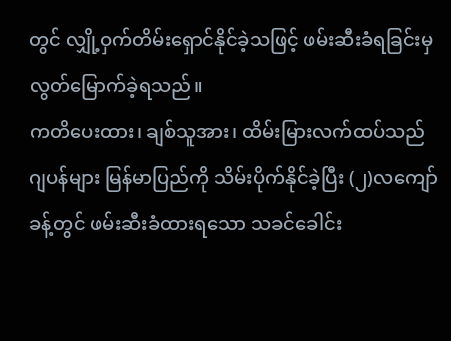တွင် လျှို့ဝှက်တိမ်းရှောင်နိုင်ခဲ့သဖြင့် ဖမ်းဆီးခံရခြင်းမှ လွတ်မြောက်ခဲ့ရသည်။
ကတိပေးထား၊ ချစ်သူအား၊ ထိမ်းမြားလက်ထပ်သည်
ဂျပန်များ မြန်မာပြည်ကို သိမ်းပိုက်နိုင်ခဲ့ပြီး (၂)လကျော်ခန့်တွင် ဖမ်းဆီးခံထားရသော သခင်ခေါင်း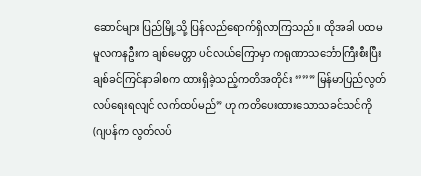ဆောင်များ ပြည်မြို့သို့ ပြန်လည်ရောက်ရှိလာကြသည်။ ထိုအခါ ပထမမူလကနဦးက ချစ်မေတ္တာ ပင်လယ်ကြောမှာ ကရုဏာသင်္ဘောကြီးစီးပြီး ချစ်ခင်ကြင်နာခါစက ထားရှိခဲ့သည့်ကတိအတိုင်း ‘’’’” မြန်မာပြည်လွတ်လပ်ရေးရလျင် လက်ထပ်မည်” ဟု ကတိပေးထားသောသခင်သင်ကို (ဂျပန်က လွတ်လပ်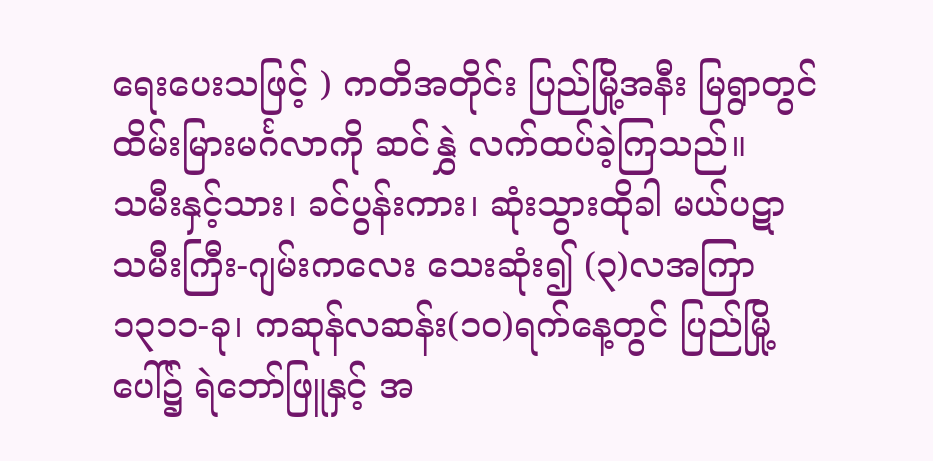ရေးပေးသဖြင့် ) ကတိအတိုင်း ပြည်မြို့အနီး မြရွာတွင် ထိမ်းမြားမင်္ဂလာကို ဆင်နွှဲ လက်ထပ်ခဲ့ကြသည်။
သမီးနှင့်သား၊ ခင်ပွန်းကား၊ ဆုံးသွားထိုခါ မယ်ပဋာ
သမီးကြီး-ဂျမ်းကလေး သေးဆုံး၍ (၃)လအကြာ ၁၃၁၁-ခု၊ ကဆုန်လဆန်း(၁၀)ရက်နေ့တွင် ပြည်မြို့ပေါ်၌ ရဲဘော်ဖြူနှင့် အ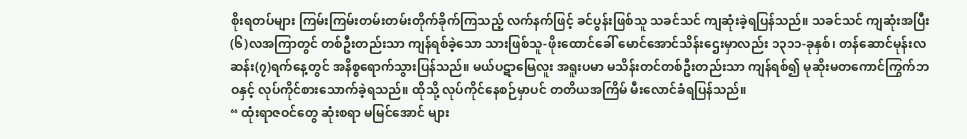စိုးရတပ်များ ကြမ်းကြမ်းတမ်းတမ်းတိုက်ခိုက်ကြသည့် လက်နက်ဖြင့် ခင်ပွန်းဖြစ်သူ သခင်သင် ကျဆုံးခဲ့ရပြန်သည်။ သခင်သင် ကျဆုံးအပြီး (၆)လအကြာတွင် တစ်ဦးတည်းသာ ကျန်ရစ်ခဲ့သော သားဖြစ်သူ-ဖိုးထောင်ခေါ် မောင်အောင်သိန်းဌေးမှာလည်း ၁၃၁၁-ခုနှစ်၊ တန်ဆောင်မုန်းလဆန်း(၇)ရက်နေ့တွင် အနိစ္စရောက်သွားပြန်သည်။ မယ်ပဋာမြေလူး အရူးပမာ မသိန်းတင်တစ်ဦးတည်းသာ ကျန်ရစ်၍ မုဆိုးမတကောင်ကြွက်ဘဝနှင့် လုပ်ကိုင်စားသောက်ခဲ့ရသည်။ ထိုသို့ လုပ်ကိုင်နေစဉ်မှာပင် တတိယအကြိမ် မီးလောင်ခံရပြန်သည်။
“ ထုံးရာဇဝင်တွေ ဆုံးစရာ မမြင်အောင် များ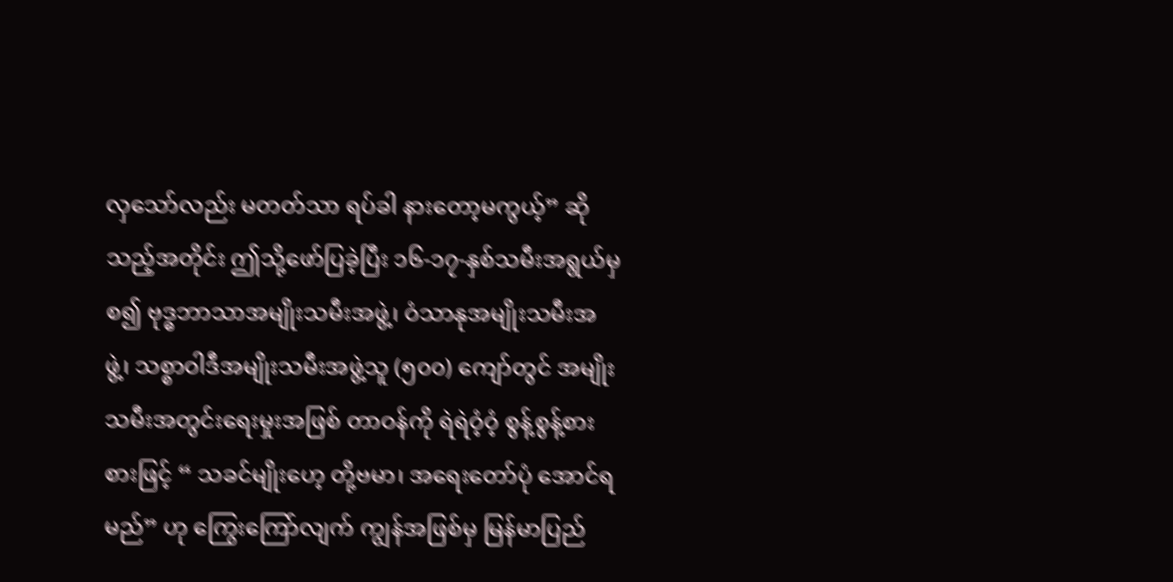လှသော်လည်း မတတ်သာ ရပ်ခါ နားတော့မကွယ့်” ဆိုသည့်အတိုင်း ဤသို့ဖော်ပြခဲ့ပြီး ၁၆-၁၇-နှစ်သမီးအရွယ်မှစ၍ ဗုဒ္ဓဘာသာအမျိုးသမီးအဖွဲ့၊ ဝံသာနုအမျိုးသမီးအဖွဲ့၊ သစ္စာဝါဒီအမျိုးသမီးအဖွဲ့သူ (၅၀၀) ကျော်တွင် အမျိုးသမီးအတွင်းရေးမှုးအဖြစ် တာဝန်ကို ရဲရဲဝံ့ဝံ့ စွန့်စွန့်စားစားဖြင့် “ သခင်မျိုးဟေ့ တို့ဗမာ၊ အရေးတော်ပုံ အောင်ရမည်” ဟု ကြွေးကြော်လျက် ကျွန်အဖြစ်မှ မြန်မာပြည်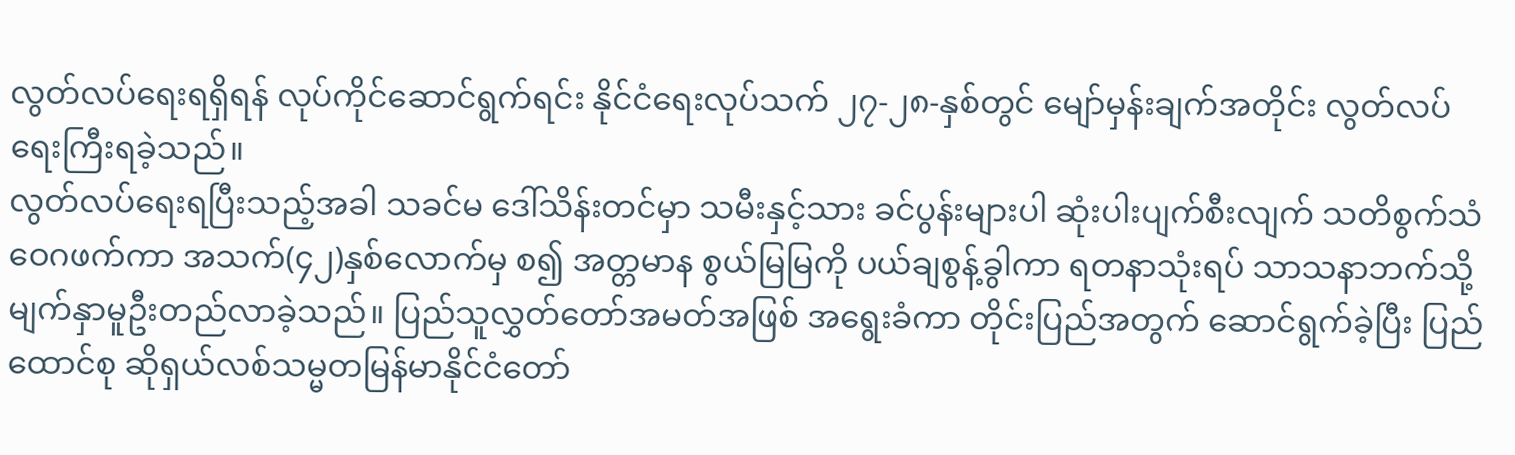လွတ်လပ်ရေးရရှိရန် လုပ်ကိုင်ဆောင်ရွက်ရင်း နိုင်ငံရေးလုပ်သက် ၂၇-၂၈-နှစ်တွင် မျော်မှန်းချက်အတိုင်း လွတ်လပ်ရေးကြီးရခဲ့သည်။
လွတ်လပ်ရေးရပြီးသည့်အခါ သခင်မ ဒေါ်သိန်းတင်မှာ သမီးနှင့်သား ခင်ပွန်းများပါ ဆုံးပါးပျက်စီးလျက် သတိစွက်သံဝေဂဖက်ကာ အသက်(၄၂)နှစ်လောက်မှ စ၍ အတ္တမာန စွယ်မြမြကို ပယ်ချစွန့်ခွါကာ ရတနာသုံးရပ် သာသနာဘက်သို့ မျက်နှာမူဦးတည်လာခဲ့သည်။ ပြည်သူလွှတ်တော်အမတ်အဖြစ် အရွေးခံကာ တိုင်းပြည်အတွက် ဆောင်ရွက်ခဲ့ပြီး ပြည်ထောင်စု ဆိုရှယ်လစ်သမ္မတမြန်မာနိုင်ငံတော်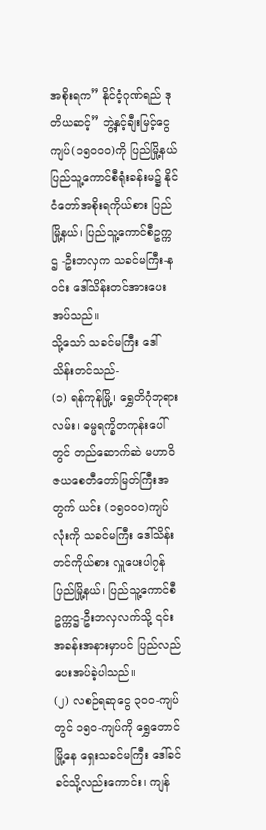အစိုးရက” နိုင်ငံ့ဂုဏ်ရည် ဒုတိယဆင့်” ဘွဲ့နှင့်ချီးမြင့်ငွေကျပ်(၁၅၀၀၀)ကို ပြည်မြို့နယ် ပြည်သူ့ကောင်စီရုံးခန်းမ၌ နိုင်ငံတော်အစိုးရကိုယ်စား ပြည်မြို့နယ်၊ ပြည်သူ့ကောင်စီဥက္ကဌ -ဦးဘလှက သခင်မကြီး-နဝင်း ဒေါ်သိန်းတင်အားပေးအပ်သည်။
သို့သော် သခင်မကြီး ဒေါ်သိန်းတင်သည်-
(၁) ရန်ကုန်မြို့၊ ရွှေတိဂုံဘုရားလမ်း၊ ဓမ္မရက္ခိတကုန်းပေါ်တွင် တည်ဆောက်ဆဲ မဟာဝိဇယစေတီတော်မြတ်ကြီးအတွက် ယင်း (၁၅၀၀၀)ကျပ်လုံးကို သခင်မကြီး ဒေါ်သိန်းတင်ကိုယ်စား လှူပေးပါ၇န် ပြည်မြို့နယ်၊ ပြည်သူ့ကောင်စီဥက္ကဌ-ဦးဘလှလက်သို့ ၎င်းအခန်းအနားမှာပင် ပြည်လည်ပေးအပ်ခဲ့ပါသည်။
(၂) လစဉ်ရဆုငွေ ၃၀၀-ကျပ်တွင် ၁၅၀-ကျပ်ကို ရွှေတောင်မြို့နေ ရှေးသခင်မကြီး ဒေါ်ခင်ခင်သို့လည်းကောင်း၊ ကျန်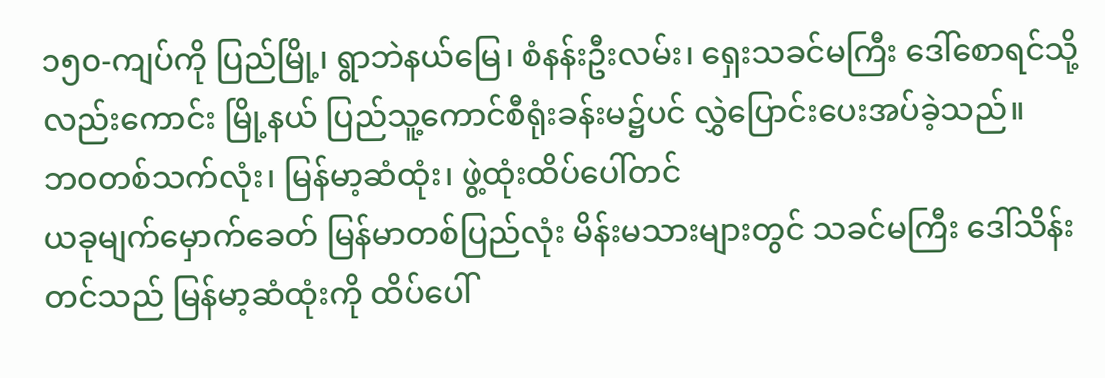၁၅၀-ကျပ်ကို ပြည်မြို့၊ ရွာဘဲနယ်မြေ၊ စံနန်းဦးလမ်း၊ ရှေးသခင်မကြီး ဒေါ်စောရင်သို့လည်းကောင်း မြို့နယ် ပြည်သူ့ကောင်စီရုံးခန်းမ၌ပင် လွှဲပြောင်းပေးအပ်ခဲ့သည်။
ဘဝတစ်သက်လုံး၊ မြန်မာ့ဆံထုံး၊ ဖွဲ့ထုံးထိပ်ပေါ်တင်
ယခုမျက်မှောက်ခေတ် မြန်မာတစ်ပြည်လုံး မိန်းမသားများတွင် သခင်မကြီး ဒေါ်သိန်းတင်သည် မြန်မာ့ဆံထုံးကို ထိပ်ပေါ်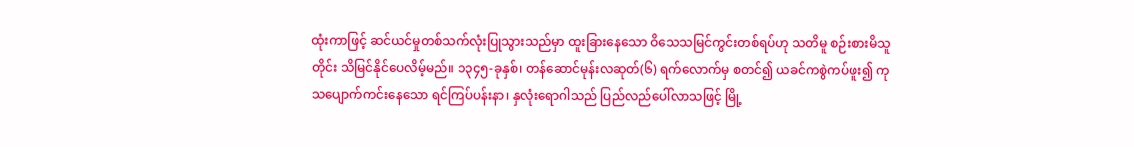ထုံးကာဖြင့် ဆင်ယင်မှုတစ်သက်လုံးပြုသွားသည်မှာ ထူးခြားနေသော ဝိသေသမြင်ကွင်းတစ်ရပ်ဟု သတိမူ စဉ်းစားမိသူတိုင်း သိမြင်နိုင်ပေလိမ့်မည်။ ၁၃၄၅-ခုနှစ်၊ တန်ဆောင်မုန်းလဆုတ်(၆) ရက်လောက်မှ စတင်၍ ယခင်ကစွဲကပ်ဖူး၍ ကုသပျောက်ကင်းနေသော ရင်ကြပ်ပန်းနာ၊ နှလုံးရောဂါသည် ပြည်လည်ပေါ်လာသဖြင့် မြို့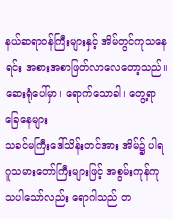နယ်ဆရာဝန်ကြီးများနှင့် အိမ်တွင်ကုသနေရင်း အစားအစာဖြတ်လာလေတော့သည်။
ဆေးရုံပေါ်မှာ၊ ရောက်သောခါ၊ တွေ့ရာခြေနေများ
သခင်မကြီးဒေါ်သိန်းတင်အား အိမ်၌ ပါရဂူသမားတော်ကြီးများဖြင့် အစွမ်းကုန်ကုသပါသော်လည်း ရောဂါသည် တ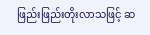ဖြည်းဖြည်းတိုးလာသဖြင့် ဆ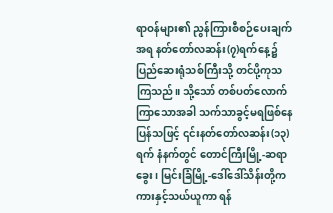ရာဝန်များ၏ ညွန်ကြားစီစဉ်ပေးချက်အရ နတ်တော်လဆန်း(၇)ရက်နေ့၌ ပြည်ဆေးရုံသစ်ကြီးသို့ တင်ပို့ကုသကြသည်။ သို့သော် တစ်ပတ်လောက်ကြာသောအခါ သက်သာခွင့်မရဖြစ်နေပြန်သဖြင့် ၎င်းနတ်တော်လဆန်း(၁၃)ရက် နံနက်တွင် တောင်ကြီးမြို့-ဆရာခွေး၊ မြင်းခြံမြို့-ဒေါ်ဒေါ်သိန်းတို့က ကားနှင့်သယ်ယူကာ ရန်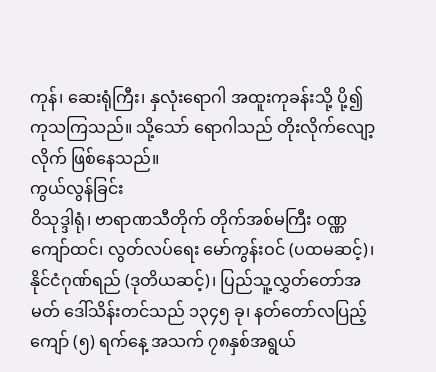ကုန်၊ ဆေးရုံကြီး၊ နှလုံးရောဂါ အထူးကုခန်းသို့ ပို့၍ ကုသကြသည်။ သို့သော် ရောဂါသည် တိုးလိုက်လျော့လိုက် ဖြစ်နေသည်။
ကွယ်လွန်ခြင်း
ဝိသုဒ္ဒါရုံ၊ ဗာရာဏသီတိုက် တိုက်အစ်မကြီး ဝဏ္ဏကျော်ထင်၊ လွတ်လပ်ရေး မော်ကွန်းဝင် (ပထမဆင့်)၊ နိုင်ငံဂုဏ်ရည် (ဒုတိယဆင့်)၊ ပြည်သူ့လွှတ်တော်အမတ် ဒေါ်သိန်းတင်သည် ၁၃၄၅ ခု၊ နတ်တော်လပြည့် ကျော် (၅) ရက်နေ့ အသက် ၇၈နှစ်အရွယ်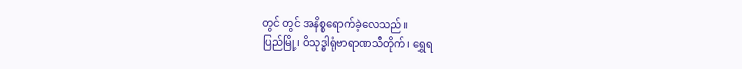တွင် တွင် အနိစ္စရောက်ခဲ့လေသည်။
ပြည်မြို့၊ ဝိသုဒ္ဓါရုံဗာရာဏသီတိုက်၊ ရွှေရ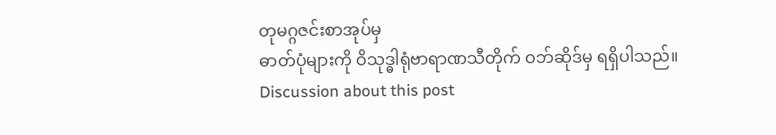တုမဂ္ဂဇင်းစာအုပ်မှ
ဓာတ်ပုံများကို ဝိသုဒ္ဓါရုံဗာရာဏသီတိုက် ဝဘ်ဆိုဒ်မှ ရရှိပါသည်။
Discussion about this post